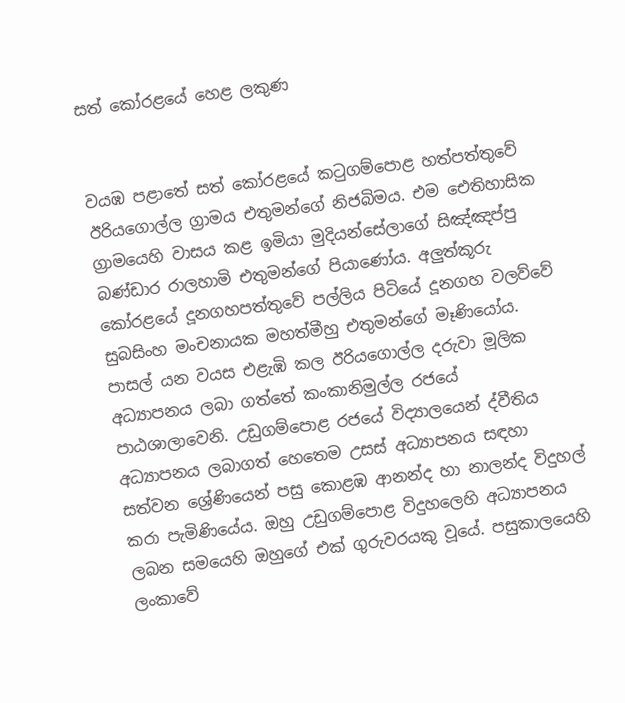සත් කෝරළයේ හෙළ ලකුණ


වයඹ පළාතේ සත් කෝරළයේ කටුගම්පොළ හත්පත්තුවේ ඊරියගොල්ල ග්‍රාමය එතුමන්ගේ නිජබිමය. එම ඓතිහාසික ග්‍රාමයෙහි වාසය කළ ඉමියා මුදියන්සේලාගේ සිඤ්ඤප්පු බණ්ඩාර රාලහාමි එතුමන්ගේ පියාණෝය. අලුත්කූරු කෝරළයේ දූනගහපත්තුවේ පල්ලිය පිටියේ දූනගහ වලව්වේ සුබසිංහ මංචනායක මහත්මීහු එතුමන්ගේ මෑණියෝය. පාසල් යන වයස එළැඹි කල ඊරියගොල්ල දරුවා මූලික අධ්‍යාපනය ලබා ගත්තේ කංකානිමුල්ල රජයේ පාඨශාලාවෙනි. උඩුගම්පොළ රජයේ විද්‍යාලයෙන් ද්වීතිය අධ්‍යාපනය ලබාගත් හෙතෙම උසස් අධ්‍යාපනය සඳහා සත්වන ශ්‍රේණියෙන් පසු කොළඹ ආනන්ද හා නාලන්ද විදුහල් කරා පැමිණියේය. ඔහු උඩුගම්පොළ විදුහලෙහි අධ්‍යාපනය ලබන සමයෙහි ඔහුගේ එක් ගුරුවරයකු වූයේ. පසුකාලයෙහි ලංකාවේ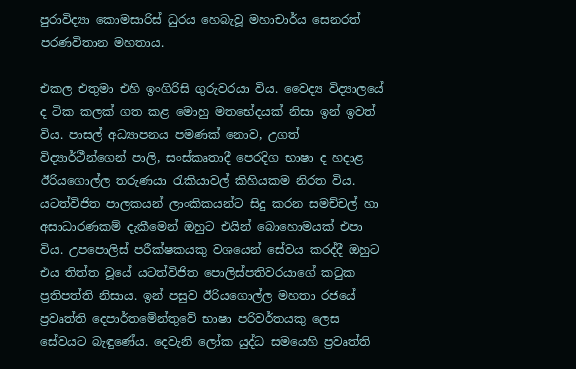පුරාවිද්‍යා කොමසාරිස් ධුරය හෙබැවූ මහාචාර්ය සෙනරත් පරණවිතාන මහතාය.

එකල එතුමා එහි ඉංගිරිසි ගුරුවරයා විය. වෛද්‍ය විද්‍යාලයේ ද ටික කලක් ගත කළ මොහු මතභේදයක් නිසා ඉන් ඉවත් විය. පාසල් අධ්‍යාපනය පමණක් නොව, උගත් විද්‍යාර්ථීන්ගෙන් පාලි, සංස්කෘතාදී පෙරදිග භාෂා ද හදාළ ඊරියගොල්ල තරුණයා රැකියාවල් කිහියකම නිරත විය. යටත්විජිත පාලකයන් ලාංකිකයන්ට සිදු කරන සමච්චල් හා අසාධාරණකම් දැකීමෙන් ඔහුට එයින් බොහොමයක් එපා විය. උපපොලිස් පරීක්ෂකයකු වශයෙන් සේවය කරද්දී ඔහුට එය තිත්ත වූයේ යටත්විජිත පොලිස්පතිවරයාගේ කටුක ප්‍රතිපත්ති නිසාය. ඉන් පසුව ඊරියගොල්ල මහතා රජයේ ප්‍රවෘත්ති දෙපාර්තමේන්තුවේ භාෂා පරිවර්තයකු ලෙස සේවයට බැඳුණේය. දෙවැනි ලෝක යුද්ධ සමයෙහි ප්‍රවෘත්ති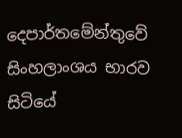දෙපාර්තමේන්තුවේ සිංහලාංශය භාරව සිටියේ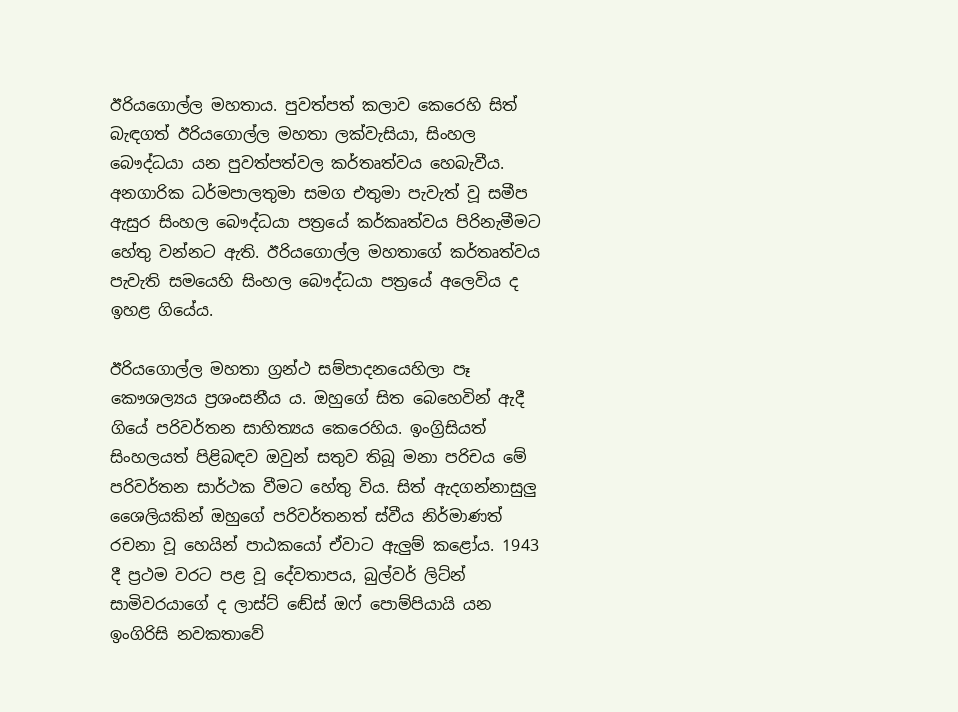ඊරියගොල්ල මහතාය. පුවත්පත් කලාව කෙරෙහි සිත් බැඳගත් ඊරියගොල්ල මහතා ලක්වැසියා, සිංහල බෞද්ධයා යන පුවත්පත්වල කර්තෘත්වය හෙබැවීය. අනගාරික ධර්මපාලතුමා සමග එතුමා පැවැත් වූ සමීප ඇසුර සිංහල බෞද්ධයා පත්‍රයේ කර්කෘත්වය පිරිනැමීමට හේතු වන්නට ඇති. ඊරියගොල්ල මහතාගේ කර්තෘත්වය පැවැති සමයෙහි සිංහල බෞද්ධයා පත්‍රයේ අලෙවිය ද ඉහළ ගියේය.

ඊරියගොල්ල මහතා ග්‍රන්ථ සම්පාදනයෙහිලා පෑ කෞශල්‍යය ප්‍රශංසනීය ය. ඔහුගේ සිත බෙහෙවින් ඇදී ගියේ පරිවර්තන සාහිත්‍යය කෙරෙහිය. ඉංග්‍රිසියත් සිංහලයත් පිළිබඳව ඔවුන් සතුව තිබූ මනා පරිචය මේ පරිවර්තන සාර්ථක වීමට හේතු විය. සිත් ඇදගන්නාසුලු ශෛලියකින් ඔහුගේ පරිවර්තනත් ස්වීය නිර්මාණත් රචනා වූ හෙයින් පාඨකයෝ ඒවාට ඇලුම් කළෝය. 1943 දී ප්‍රථම වරට පළ වූ දේවතාපය, බුල්වර් ලිට්න් සාමිවරයාගේ ද ලාස්ට් ඬේස් ඔෆ් පොම්පියායි යන ඉංගිරිසි නවකතාවේ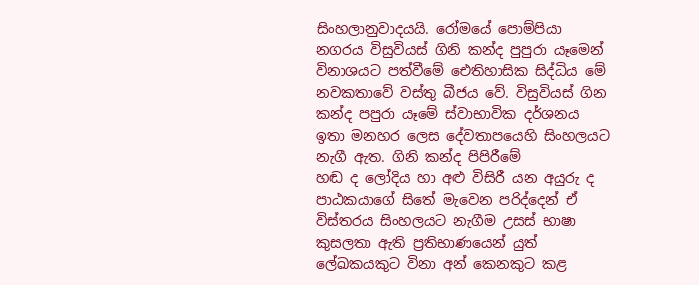සිංහලානුවාදයයි. රෝමයේ පොම්පියා නගරය විසුවියස් ගිනි කන්ද පුපුරා යෑමෙන් විනාශයට පත්වීමේ ඓතිහාසික සිද්ධිය මේ නවකතාවේ වස්තු බීජය වේ. විසුවියස් ගින කන්ද පපුරා යෑමේ ස්වාභාවික දර්ශනය ඉතා මනහර ලෙස දේවතාපයෙහි සිංහලයට නැගී ඇත. ගිනි කන්ද පිපිරීමේ                                                හඬ ද ලෝදිය හා අළු විසිරී යන අයුරු ද පාඨකයාගේ සිතේ මැවෙන පරිද්දෙන් ඒ විස්තරය සිංහලයට නැගීම උසස් භාෂා කුසලතා ඇති ප්‍රතිභාණයෙන් යුත් ලේඛකයකුට විනා අන් කෙනකුට කළ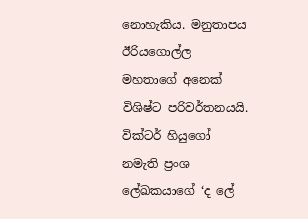නොහැකිය. මනුතාපය ඊරියගොල්ල මහතාගේ අනෙක් විශිෂ්ට පරිවර්තනයයි. වික්ටර් හියුගෝ නමැති ප්‍රංශ ලේඛකයාගේ ‘ද ලේ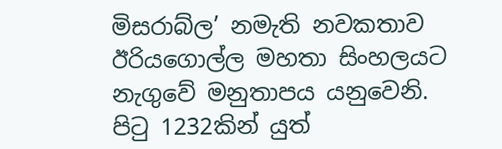මිසරාබ්ල’ නමැති නවකතාව ඊරියගොල්ල මහතා සිංහලයට නැගුවේ මනුතාපය යනුවෙනි. පිටු 1232කින් යුත්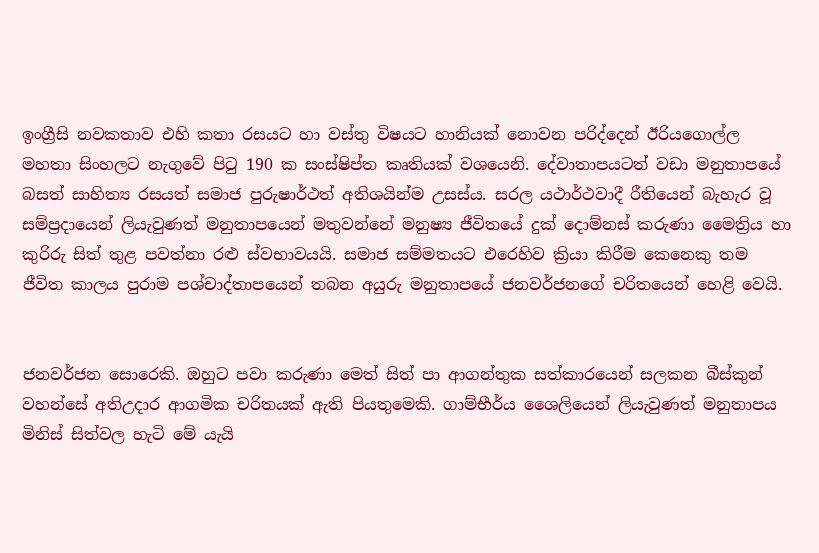ඉංග්‍රීසි නවකතාව එහි කතා රසයට හා වස්තු විෂයට හානියක් නොවන පරිද්දෙන් ඊරියගොල්ල මහතා සිංහලට නැගුවේ පිටු 190 ක සංස්ෂිප්ත කෘතියක් වශයෙනි. දේවාතාපයටත් වඩා මනුතාපයේ බසත් සාහිත්‍ය රසයත් සමාජ පුරුෂාර්ථත් අතිශයින්ම උසස්ය. සරල යථාර්ථවාදී රීතියෙන් බැහැර වූ සම්ප්‍රදායෙන් ලියැවුණත් මනුතාපයෙන් මතුවන්නේ මනුෂ්‍ය ජීවිතයේ දුක් දොම්නස් කරුණා මෛත්‍රිය හා කුරිරු සිත් තුළ පවත්නා රළු ස්වභාවයයි. සමාජ සම්මතයට එරෙහිව ක්‍රියා කිරීම කෙනෙකු තම ජීවිත කාලය පුරාම පශ්චාද්තාපයෙන් තබන අයුරු මනුතාපයේ ජනවර්ජනගේ චරිතයෙන් හෙළි වෙයි.


ජනවර්ජන සොරෙකි. ඔහුට පවා කරුණා මෙත් සිත් පා ආගන්තුක සත්කාරයෙන් සලකන බීස්කුන් වහන්සේ අතිඋදාර ආගමික චරිතයක් ඇති පියතුමෙකි. ගාම්භීර්ය ශෛලියෙන් ලියැවුණත් මනුතාපය මිනිස් සිත්වල හැටි මේ යැයි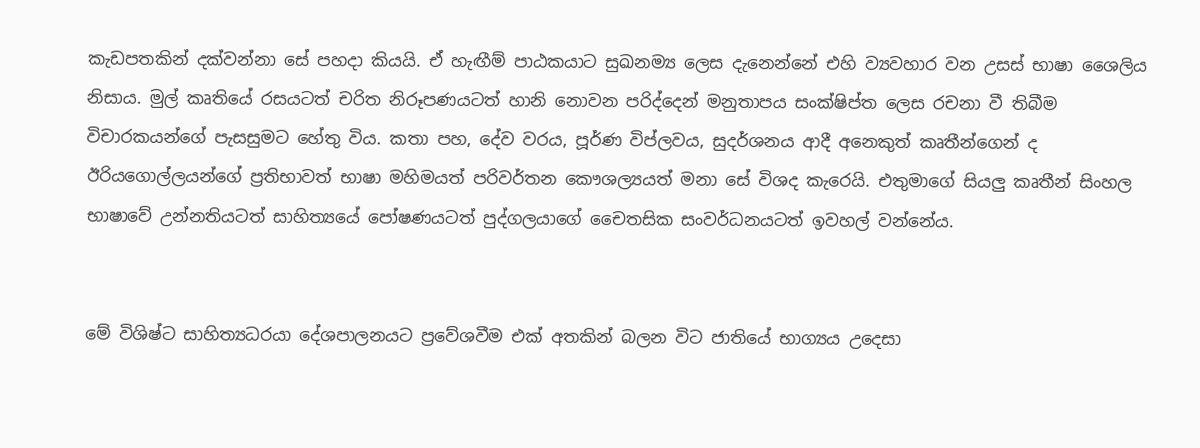කැඩපතකින් දක්වන්නා සේ පහදා කියයි. ඒ හැඟීම් පාඨකයාට සුඛනම්‍ය ලෙස දැනෙන්නේ එහි ව්‍යවහාර වන උසස් භාෂා ශෛලිය නිසාය. මුල් කෘතියේ රසයටත් චරිත නිරූපණයටත් හානි නොවන පරිද්දෙන් මනුතාපය සංක්ෂිප්ත ලෙස රචනා වී තිබීම විචාරකයන්ගේ පැසසුමට හේතු විය. කතා පහ, දේව වරය, පූර්ණ විප්ලවය, සුදර්ශනය ආදී අනෙකුත් කෘතීන්ගෙන් ද ඊරියගොල්ලයන්ගේ ප්‍රතිභාවත් භාෂා මහිමයත් පරිවර්තන කෞශල්‍යයත් මනා සේ විශද කැරෙයි. එතුමාගේ සියලු කෘතීන් සිංහල භාෂාවේ උන්නතියටත් සාහිත්‍යයේ පෝෂණයටත් පුද්ගලයාගේ චෛතසික සංවර්ධනයටත් ඉවහල් වන්නේය.


මේ විශිෂ්ට සාහිත්‍යධරයා දේශපාලනයට ප්‍රවේශවීම එක් අතකින් බලන විට ජාතියේ භාග්‍යය උදෙසා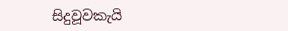සිදුවූවකැයි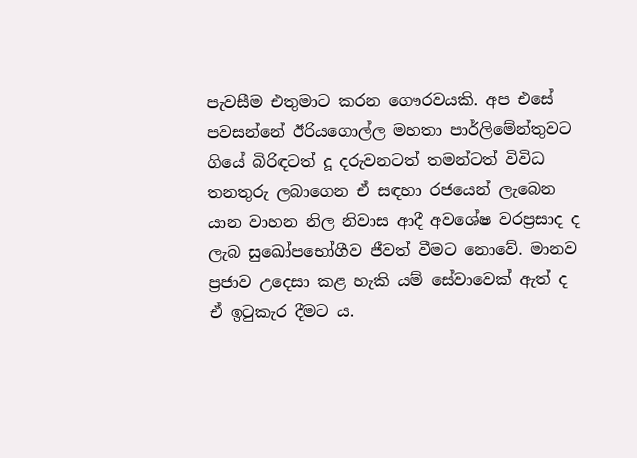පැවසීම එතුමාට කරන ගෞරවයකි. අප එසේ පවසන්නේ ඊරියගොල්ල මහතා පාර්ලිමේන්තුවට ගියේ බිරිඳටත් දූ දරුවනටත් තමන්ටත් විවිධ තනතුරු ලබාගෙන ඒ සඳහා රජයෙන් ලැබෙන යාන වාහන නිල නිවාස ආදී අවශේෂ වරප්‍රසාද ද ලැබ සුඛෝපභෝගීව ජීවත් වීමට නොවේ. මානව ප්‍රජාව උදෙසා කළ හැකි යම් සේවාවෙක් ඇත් ද ඒ ඉටුකැර දීමට ය.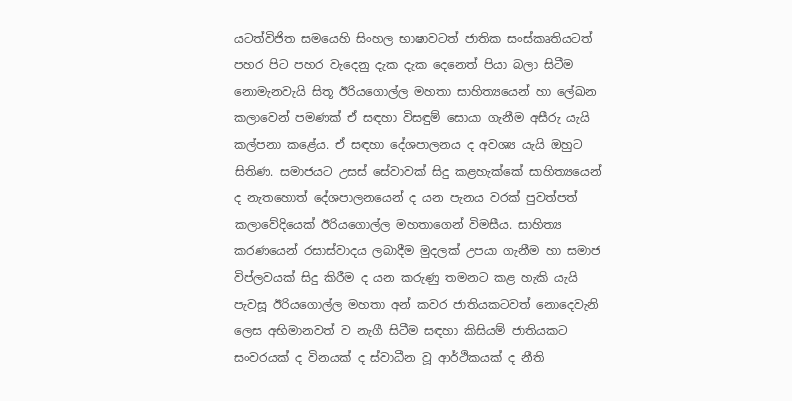යටත්විජිත සමයෙහි සිංහල භාෂාවටත් ජාතික සංස්කෘතියටත් පහර පිට පහර වැදෙනු දැක දැක දෙනෙත් පියා බලා සිටීම නොමැනවැයි සිතූ ඊරියගොල්ල මහතා සාහිත්‍යයෙන් හා ලේඛන කලාවෙන් පමණක් ඒ සඳහා විසඳුම් සොයා ගැනීම අසීරු යැයි කල්පනා කළේය. ඒ සඳහා දේශපාලනය ද අවශ්‍ය යැයි ඔහුට සිතිණ. සමාජයට උසස් සේවාවක් සිදු කළහැක්කේ සාහිත්‍යයෙන් ද නැතහොත් දේශපාලනයෙන් ද යන පැනය වරක් පුවත්පත් කලාවේදියෙක් ඊරියගොල්ල මහතාගෙන් විමසීය. සාහිත්‍ය කරණයෙන් රසාස්වාදය ලබාදීම මුදලක් උපයා ගැනීම හා සමාජ විප්ලවයක් සිදු කිරීම ද යන කරුණු තමනට කළ හැකි යැයි පැවසූ ඊරියගොල්ල මහතා අන් කවර ජාතියකටවත් නොදෙවැනි ලෙස අභිමානවත් ව නැගී සිටීම සඳහා කිසියම් ජාතියකට සංවරයක් ද විනයක් ද ස්වාධීන වූ ආර්ථිකයක් ද නීති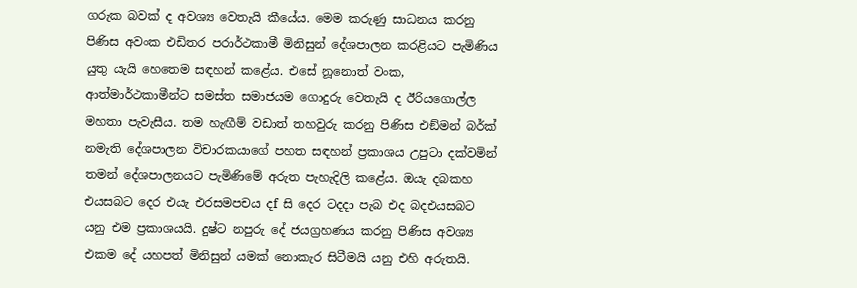ගරුක බවක් ද අවශ්‍ය වෙතැයි කීයේය. මෙම කරුණු සාධනය කරනු පිණිස අවංක එඩිතර පරාර්ථකාමී මිනිසුන් දේශපාලන කරළියට පැමිණිය යුතු යැයි හෙතෙම සඳහන් කළේය. එසේ නූනොත් වංක, ආත්මාර්ථකාමීන්ට සමස්ත සමාජයම ගොදුරු වෙතැයි ද ඊරියගොල්ල මහතා පැවැසීය. තම හැඟීම් වඩාත් තහවුරු කරනු පිණිස එඞ්මන් බර්ක් නමැති දේශපාලන විචාරකයාගේ පහත සඳහන් ප්‍රකාශය උපුටා දක්වමින් තමන් දේශපාලනයට පැමිණිමේ අරුත පැහැදිලි කළේය. ඔයැ දබකහ එයසබට දෙර එයැ එරසමපචය දf සි දෙර ටදදා පැබ එද බදඑයසබට යනු එම ප්‍රකාශයයි. දුෂ්ට නපුරු දේ ජයග්‍රහණය කරනු පිණිස අවශ්‍ය එකම දේ යහපත් මිනිසුන් යමක් නොකැර සිටීමයි යනු එහි අරුතයි.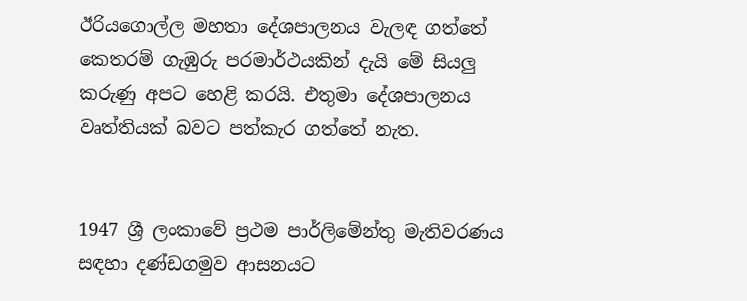ඊරියගොල්ල මහතා දේශපාලනය වැලඳ ගත්තේ කෙතරම් ගැඹුරු පරමාර්ථයකින් දැයි මේ සියලු කරුණු අපට හෙළි කරයි. එතුමා දේශපාලනය වෘත්තියක් බවට පත්කැර ගත්තේ නැත.


1947 ශ්‍රී ලංකාවේ ප්‍රථම පාර්ලිමේන්තු මැතිවරණය සඳහා දණ්ඩගමුව ආසනයට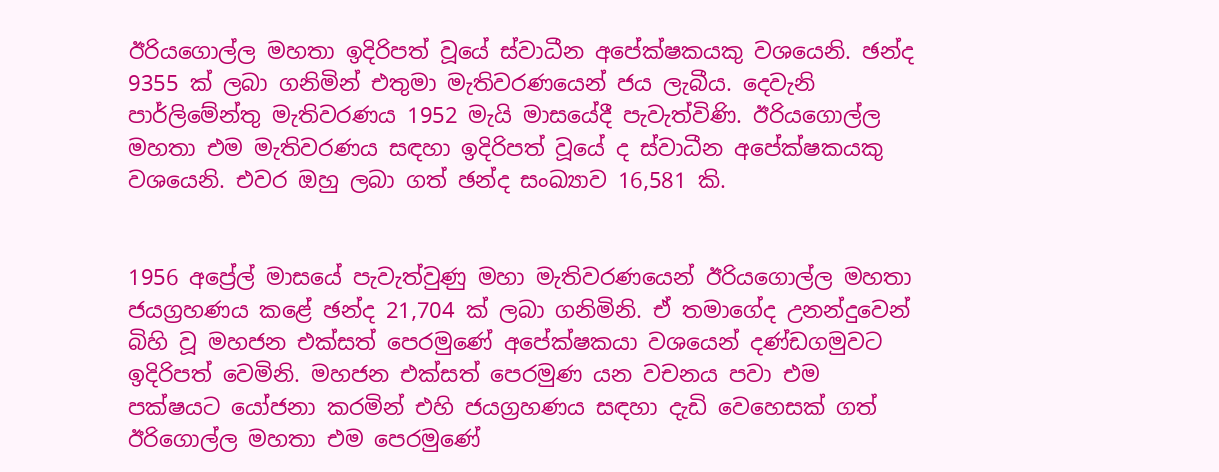ඊරියගොල්ල මහතා ඉදිරිපත් වූයේ ස්වාධීන අපේක්ෂකයකු වශයෙනි. ඡන්ද 9355 ක් ලබා ගනිමින් එතුමා මැතිවරණයෙන් ජය ලැබීය. දෙවැනි පාර්ලිමේන්තු මැතිවරණය 1952 මැයි මාසයේදී පැවැත්විණි. ඊරියගොල්ල මහතා එම මැතිවරණය සඳහා ඉදිරිපත් වූයේ ද ස්වාධීන අපේක්ෂකයකු වශයෙනි. එවර ඔහු ලබා ගත් ඡන්ද සංඛ්‍යාව 16,581 කි.


1956 අප්‍රේල් මාසයේ පැවැත්වුණු මහා මැතිවරණයෙන් ඊරියගොල්ල මහතා ජයග්‍රහණය කළේ ඡන්ද 21,704 ක් ලබා ගනිමිනි. ඒ තමාගේද උනන්දුවෙන් බිහි වූ මහජන එක්සත් පෙරමුණේ අපේක්ෂකයා වශයෙන් දණ්ඩගමුවට ඉදිරිපත් වෙමිනි. මහජන එක්සත් පෙරමුණ යන වචනය පවා එම පක්ෂයට යෝජනා කරමින් එහි ජයග්‍රහණය සඳහා දැඩි වෙහෙසක් ගත් ඊරිගොල්ල මහතා එම පෙරමුණේ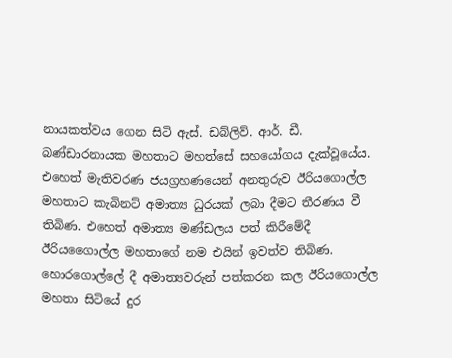නායකත්වය ගෙන සිටි ඇස්. ඩබ්ලිව්. ආර්. ඩී. බණ්ඩාරනායක මහතාට මහත්සේ සහයෝගය දැක්වූයේය. එහෙත් මැතිවරණ ජයග්‍රහණයෙන් අනතුරුව ඊරියගොල්ල මහතාට කැබිනට් අමාත්‍ය ධුරයක් ලබා දීමට තීරණය වී තිබිණ. එහෙත් අමාත්‍ය මණ්ඩලය පත් කිරීමේදී ඊරියගෛාල්ල මහතාගේ නම එයින් ඉවත්ව තිබිණ. හොරගොල්ලේ දී අමාත්‍යවරුන් පත්කරන කල ඊරියගොල්ල මහතා සිටියේ දුර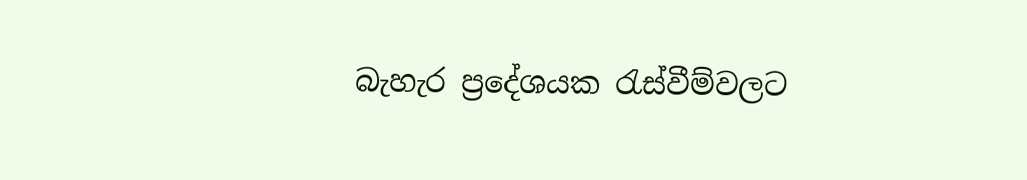බැහැර ප්‍රදේශයක රැස්වීම්වලට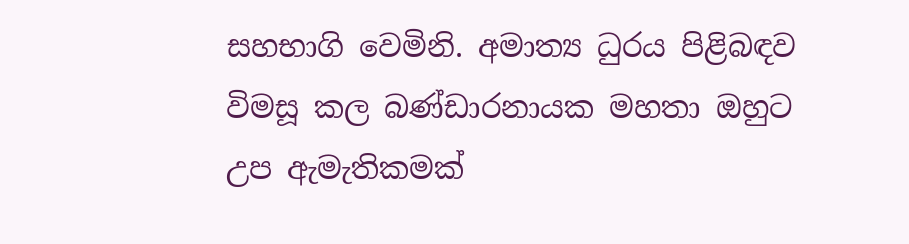සහභාගි වෙමිනි. අමාත්‍ය ධුරය පිළිබඳව විමසූ කල බණ්ඩාරනායක මහතා ඔහුට උප ඇමැතිකමක්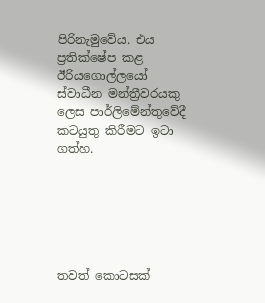පිරිනැමුවේය. එය ප්‍රතික්ෂේප කළ ඊරියගොල්ලයෝ ස්වාධීන මන්ත්‍රීවරයකු ලෙස පාර්ලිමේන්තුවේදී කටයුතු කිරීමට ඉටා ගත්හ.






තවත් කොටසක්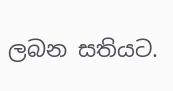ලබන සතියට.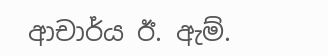ආචාර්ය ඊ. ඇම්.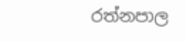රත්නපාල